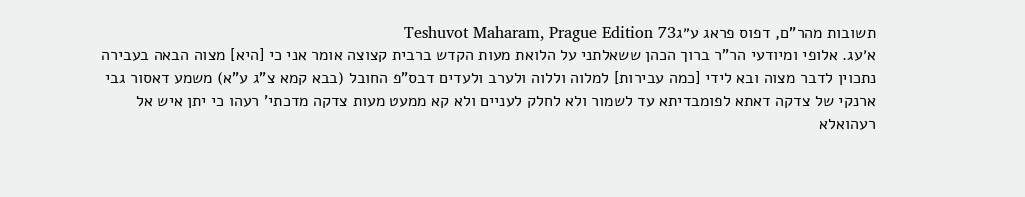תשובות מהר"ם, דפוס פראג ע״גTeshuvot Maharam, Prague Edition 73
א׳עג. אלופי ומיודעי הר"ר ברוך הכהן ששאלתני על הלואת מעות הקדש ברבית קצוצה אומר אני כי [היא] מצוה הבאה בעבירה נתכוין לדבר מצוה ובא לידי [כמה עבירות] למלוה וללוה ולערב ולעדים דבס"פ החובל (בבא קמא צ"ג ע"א) משמע דאסור גבי ארנקי של צדקה דאתא לפומבדיתא עד לשמור ולא לחלק לעניים ולא קא ממעט מעות צדקה מדכתי' רעהו כי יתן איש אל רעהואלא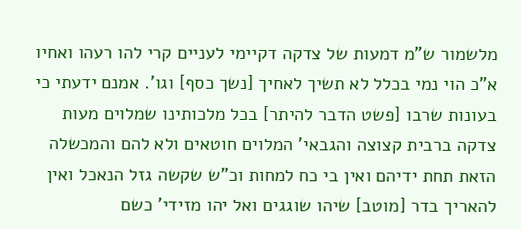מלשמור ש"מ דמעות של צדקה דקיימי לעניים קרי להו רעהו ואחיו א"כ הוי נמי בכלל לא תשיך לאחיך [נשך כסף] וגו'. אמנם ידעתי כי בעונות שרבו [פשט הדבר להיתר] בכל מלכותינו שמלוים מעות צדקה ברבית קצוצה והגבאי' המלוים חוטאים ולא להם והמכשלה הזאת תחת ידיהם ואין בי כח למחות וכ"ש שקשה גזל הנאכל ואין להאריך בדר [מוטב] שיהו שוגגים ואל יהו מזידי' כשם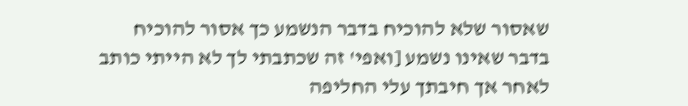שאסור שלא להוכיח בדבר הנשמע כך אסור להוכיח בדבר שאינו נשמע [ואפי' זה שכתבתי לך לא הייתי כותב לאחר אך חיבתך עלי החליפה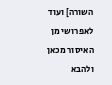השורה] ועוד לאפרושי מן האיסור מכאן ולהבא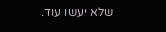שלא יעשו עוד.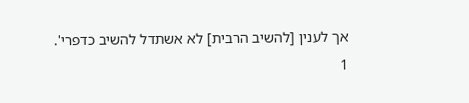אך לענין [להשיב הרבית] לא אשתדל להשיב כדפרי'.
1